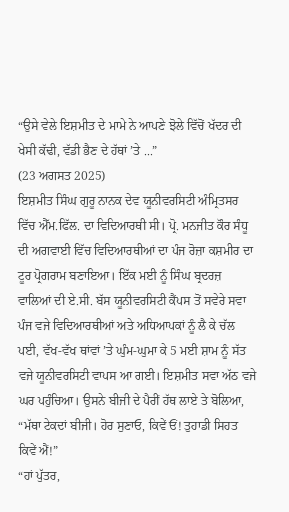“ਉਸੇ ਵੇਲੇ ਇਸ਼ਮੀਤ ਦੇ ਮਾਮੇ ਨੇ ਆਪਣੇ ਝੋਲੇ ਵਿੱਚੋਂ ਖੱਦਰ ਦੀ ਖੇਸੀ ਕੱਢੀ, ਵੱਡੀ ਭੈਣ ਦੇ ਹੱਥਾਂ ’ਤੇ ...”
(23 ਅਗਸਤ 2025)
ਇਸ਼ਮੀਤ ਸਿੰਘ ਗੁਰੂ ਨਾਨਕ ਦੇਵ ਯੂਨੀਵਰਸਿਟੀ ਅੰਮ੍ਰਿਤਸਰ ਵਿੱਚ ਐੱਮ.ਫਿੱਲ. ਦਾ ਵਿਦਿਆਰਥੀ ਸੀ। ਪ੍ਰੋ. ਮਨਜੀਤ ਕੌਰ ਸੰਧੂ ਦੀ ਅਗਵਾਈ ਵਿੱਚ ਵਿਦਿਆਰਥੀਆਂ ਦਾ ਪੰਜ ਰੋਜ਼ਾ ਕਸ਼ਮੀਰ ਦਾ ਟੂਰ ਪ੍ਰੋਗਰਾਮ ਬਣਾਇਆ। ਇੱਕ ਮਈ ਨੂੰ ਸਿੰਘ ਬ੍ਰਦਰਜ਼ ਵਾਲਿਆਂ ਦੀ ਏ.ਸੀ. ਬੱਸ ਯੂਨੀਵਰਸਿਟੀ ਕੈਂਪਸ ਤੋਂ ਸਵੇਰੇ ਸਵਾ ਪੰਜ ਵਜੇ ਵਿਦਿਆਰਥੀਆਂ ਅਤੇ ਅਧਿਆਪਕਾਂ ਨੂੰ ਲੈ ਕੇ ਚੱਲ ਪਈ, ਵੱਖ-ਵੱਖ ਥਾਂਵਾਂ ’ਤੇ ਘੁੰਮ-ਘੁਮਾ ਕੇ 5 ਮਈ ਸ਼ਾਮ ਨੂੰ ਸੱਤ ਵਜੇ ਯੂਨੀਵਰਸਿਟੀ ਵਾਪਸ ਆ ਗਈ। ਇਸ਼ਮੀਤ ਸਵਾ ਅੱਠ ਵਜੇ ਘਰ ਪਹੁੰਚਿਆ। ਉਸਨੇ ਬੀਜੀ ਦੇ ਪੈਰੀਂ ਹੱਥ ਲਾਏ ਤੇ ਬੋਲਿਆ, “ਮੱਥਾ ਟੇਕਦਾਂ ਬੀਜੀ। ਹੋਰ ਸੁਣਾਓ, ਕਿਵੇਂ ਓਂ! ਤੁਹਾਡੀ ਸਿਹਤ ਕਿਵੇਂ ਐਂ!”
“ਹਾਂ ਪੁੱਤਰ,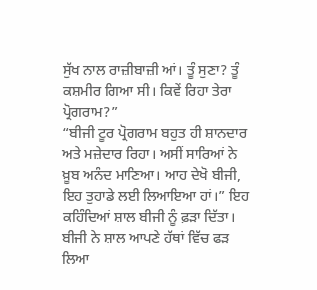ਸੁੱਖ ਨਾਲ ਰਾਜ਼ੀਬਾਜ਼ੀ ਆਂ। ਤੂੰ ਸੁਣਾ? ਤੂੰ ਕਸ਼ਮੀਰ ਗਿਆ ਸੀ। ਕਿਵੇਂ ਰਿਹਾ ਤੇਰਾ ਪ੍ਰੋਗਰਾਮ?”
“ਬੀਜੀ ਟੂਰ ਪ੍ਰੋਗਰਾਮ ਬਹੁਤ ਹੀ ਸ਼ਾਨਦਾਰ ਅਤੇ ਮਜ਼ੇਦਾਰ ਰਿਹਾ। ਅਸੀਂ ਸਾਰਿਆਂ ਨੇ ਖ਼ੂਬ ਅਨੰਦ ਮਾਣਿਆ। ਆਹ ਦੇਖੋ ਬੀਜੀ, ਇਹ ਤੁਹਾਡੇ ਲਈ ਲਿਆਇਆ ਹਾਂ।” ਇਹ ਕਹਿੰਦਿਆਂ ਸ਼ਾਲ ਬੀਜੀ ਨੂੰ ਫ਼ੜਾ ਦਿੱਤਾ।
ਬੀਜੀ ਨੇ ਸ਼ਾਲ ਆਪਣੇ ਹੱਥਾਂ ਵਿੱਚ ਫੜ ਲਿਆ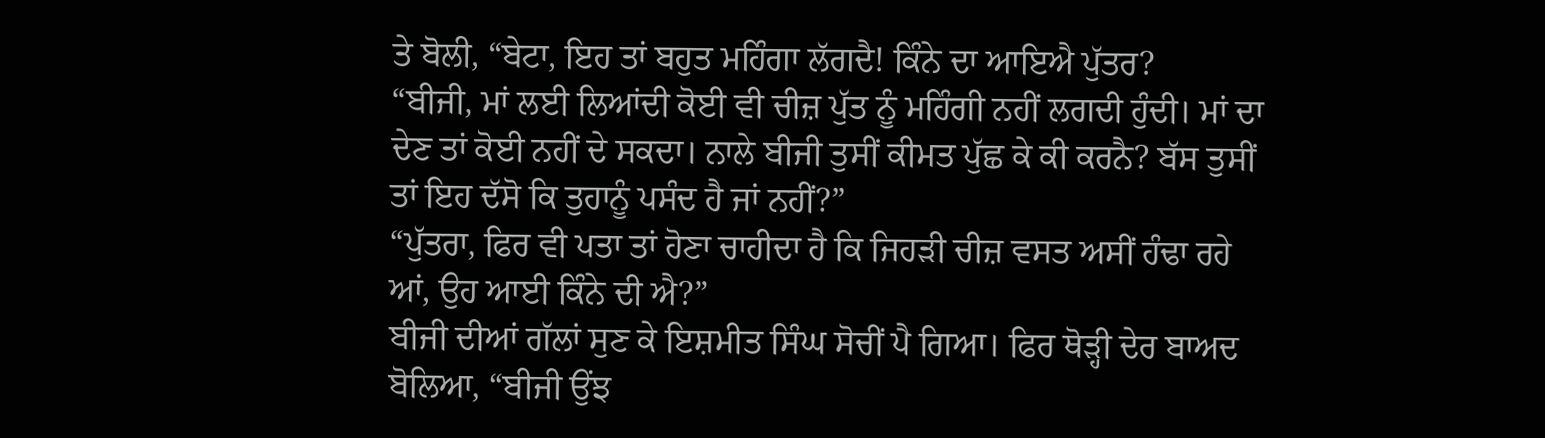ਤੇ ਬੋਲੀ, “ਬੇਟਾ, ਇਹ ਤਾਂ ਬਹੁਤ ਮਹਿੰਗਾ ਲੱਗਦੈ! ਕਿੰਨੇ ਦਾ ਆਇਐ ਪੁੱਤਰ?
“ਬੀਜੀ, ਮਾਂ ਲਈ ਲਿਆਂਦੀ ਕੋਈ ਵੀ ਚੀਜ਼ ਪੁੱਤ ਨੂੰ ਮਹਿੰਗੀ ਨਹੀਂ ਲਗਦੀ ਹੁੰਦੀ। ਮਾਂ ਦਾ ਦੇਣ ਤਾਂ ਕੋਈ ਨਹੀਂ ਦੇ ਸਕਦਾ। ਨਾਲੇ ਬੀਜੀ ਤੁਸੀਂ ਕੀਮਤ ਪੁੱਛ ਕੇ ਕੀ ਕਰਨੈ? ਬੱਸ ਤੁਸੀਂ ਤਾਂ ਇਹ ਦੱਸੋ ਕਿ ਤੁਹਾਨੂੰ ਪਸੰਦ ਹੈ ਜਾਂ ਨਹੀਂ?”
“ਪੁੱਤਰਾ, ਫਿਰ ਵੀ ਪਤਾ ਤਾਂ ਹੋਣਾ ਚਾਹੀਦਾ ਹੈ ਕਿ ਜਿਹੜੀ ਚੀਜ਼ ਵਸਤ ਅਸੀਂ ਹੰਢਾ ਰਹੇ ਆਂ, ਉਹ ਆਈ ਕਿੰਨੇ ਦੀ ਐ?”
ਬੀਜੀ ਦੀਆਂ ਗੱਲਾਂ ਸੁਣ ਕੇ ਇਸ਼ਮੀਤ ਸਿੰਘ ਸੋਚੀਂ ਪੈ ਗਿਆ। ਫਿਰ ਥੋੜ੍ਹੀ ਦੇਰ ਬਾਅਦ ਬੋਲਿਆ, “ਬੀਜੀ ਉਂਝ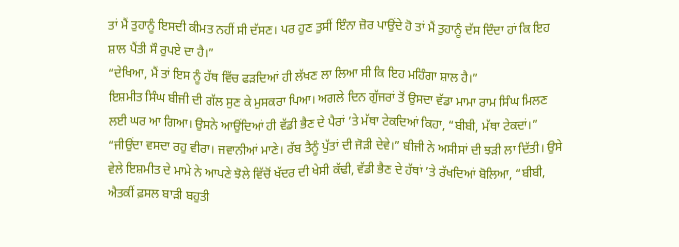ਤਾਂ ਮੈਂ ਤੁਹਾਨੂੰ ਇਸਦੀ ਕੀਮਤ ਨਹੀਂ ਸੀ ਦੱਸਣ। ਪਰ ਹੁਣ ਤੁਸੀਂ ਇੰਨਾ ਜ਼ੋਰ ਪਾਉਂਦੇ ਹੋ ਤਾਂ ਮੈਂ ਤੁਹਾਨੂੰ ਦੱਸ ਦਿੰਦਾ ਹਾਂ ਕਿ ਇਹ ਸ਼ਾਲ ਪੈਂਤੀ ਸੌ ਰੁਪਏ ਦਾ ਹੈ।”
“ਦੇਖਿਆ, ਮੈਂ ਤਾਂ ਇਸ ਨੂੰ ਹੱਥ ਵਿੱਚ ਫੜਦਿਆਂ ਹੀ ਲੱਖਣ ਲਾ ਲਿਆ ਸੀ ਕਿ ਇਹ ਮਹਿੰਗਾ ਸ਼ਾਲ ਹੈ।”
ਇਸ਼ਮੀਤ ਸਿੰਘ ਬੀਜੀ ਦੀ ਗੱਲ ਸੁਣ ਕੇ ਮੁਸਕਰਾ ਪਿਆ। ਅਗਲੇ ਦਿਨ ਗੁੱਜਰਾਂ ਤੋਂ ਉਸਦਾ ਵੱਡਾ ਮਾਮਾ ਰਾਮ ਸਿੰਘ ਮਿਲਣ ਲਈ ਘਰ ਆ ਗਿਆ। ਉਸਨੇ ਆਉਂਦਿਆਂ ਹੀ ਵੱਡੀ ਭੈਣ ਦੇ ਪੈਰਾਂ ’ਤੇ ਮੱਥਾ ਟੇਕਦਿਆਂ ਕਿਹਾ, “ਬੀਬੀ, ਮੱਥਾ ਟੇਕਦਾਂ।”
“ਜੀਉਂਦਾ ਵਸਦਾ ਰਹੁ ਵੀਰਾ। ਜਵਾਨੀਆਂ ਮਾਣੇ। ਰੱਬ ਤੈਨੂੰ ਪੁੱਤਾਂ ਦੀ ਜੋੜੀ ਦੇਵੇ।” ਬੀਜੀ ਨੇ ਅਸੀਸਾਂ ਦੀ ਝੜੀ ਲਾ ਦਿੱਤੀ। ਉਸੇ ਵੇਲੇ ਇਸ਼ਮੀਤ ਦੇ ਮਾਮੇ ਨੇ ਆਪਣੇ ਝੋਲੇ ਵਿੱਚੋਂ ਖੱਦਰ ਦੀ ਖੇਸੀ ਕੱਢੀ, ਵੱਡੀ ਭੈਣ ਦੇ ਹੱਥਾਂ ’ਤੇ ਰੱਖਦਿਆਂ ਬੋਲਿਆ, “ਬੀਬੀ, ਐਤਕੀਂ ਫ਼ਸਲ ਬਾੜੀ ਬਹੁਤੀ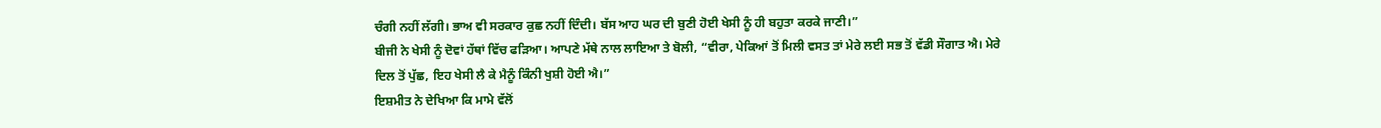ਚੰਗੀ ਨਹੀਂ ਲੱਗੀ। ਭਾਅ ਵੀ ਸਰਕਾਰ ਕੁਛ ਨਹੀਂ ਦਿੰਦੀ। ਬੱਸ ਆਹ ਘਰ ਦੀ ਬੁਣੀ ਹੋਈ ਖੇਸੀ ਨੂੰ ਹੀ ਬਹੁਤਾ ਕਰਕੇ ਜਾਣੀ।”
ਬੀਜੀ ਨੇ ਖੇਸੀ ਨੂੰ ਦੋਵਾਂ ਹੱਥਾਂ ਵਿੱਚ ਫੜਿਆ। ਆਪਣੇ ਮੱਥੇ ਨਾਲ ਲਾਇਆ ਤੇ ਬੋਲੀ, “ਵੀਰਾ, ਪੇਕਿਆਂ ਤੋਂ ਮਿਲੀ ਵਸਤ ਤਾਂ ਮੇਰੇ ਲਈ ਸਭ ਤੋਂ ਵੱਡੀ ਸੌਗਾਤ ਐ। ਮੇਰੇ ਦਿਲ ਤੋਂ ਪੁੱਛ, ਇਹ ਖੇਸੀ ਲੈ ਕੇ ਮੈਨੂੰ ਕਿੰਨੀ ਖੁਸ਼ੀ ਹੋਈ ਐ।”
ਇਸ਼ਮੀਤ ਨੇ ਦੇਖਿਆ ਕਿ ਮਾਮੇ ਵੱਲੋਂ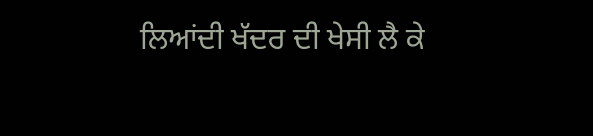ਲਿਆਂਦੀ ਖੱਦਰ ਦੀ ਖੇਸੀ ਲੈ ਕੇ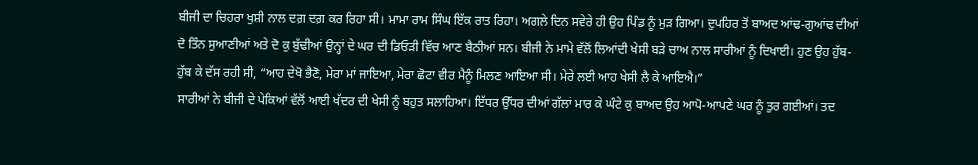ਬੀਜੀ ਦਾ ਚਿਹਰਾ ਖੁਸ਼ੀ ਨਾਲ ਦਗ਼ ਦਗ਼ ਕਰ ਰਿਹਾ ਸੀ। ਮਾਮਾ ਰਾਮ ਸਿੰਘ ਇੱਕ ਰਾਤ ਰਿਹਾ। ਅਗਲੇ ਦਿਨ ਸਵੇਰੇ ਹੀ ਉਹ ਪਿੰਡ ਨੂੰ ਮੁੜ ਗਿਆ। ਦੁਪਹਿਰ ਤੋਂ ਬਾਅਦ ਆਂਢ-ਗੁਆਂਢ ਦੀਆਂ ਦੋ ਤਿੰਨ ਸੁਆਣੀਆਂ ਅਤੇ ਦੋ ਕੁ ਬੁੱਢੀਆਂ ਉਨ੍ਹਾਂ ਦੇ ਘਰ ਦੀ ਡਿਓੜੀ ਵਿੱਚ ਆਣ ਬੈਠੀਆਂ ਸਨ। ਬੀਜੀ ਨੇ ਮਾਮੇ ਵੱਲੋਂ ਲਿਆਂਦੀ ਖੇਸੀ ਬੜੇ ਚਾਅ ਨਾਲ ਸਾਰੀਆਂ ਨੂੰ ਦਿਖਾਈ। ਹੁਣ ਉਹ ਹੁੱਬ-ਹੁੱਬ ਕੇ ਦੱਸ ਰਹੀ ਸੀ, “ਆਹ ਦੇਖੋ ਭੈਣੋ, ਮੇਰਾ ਮਾਂ ਜਾਇਆ, ਮੇਰਾ ਛੋਟਾ ਵੀਰ ਮੈਨੂੰ ਮਿਲਣ ਆਇਆ ਸੀ। ਮੇਰੇ ਲਈ ਆਹ ਖੇਸੀ ਲੈ ਕੇ ਆਇਐ।”
ਸਾਰੀਆਂ ਨੇ ਬੀਜੀ ਦੇ ਪੇਕਿਆਂ ਵੱਲੋਂ ਆਈ ਖੱਦਰ ਦੀ ਖੇਸੀ ਨੂੰ ਬਹੁਤ ਸਲਾਹਿਆ। ਇੱਧਰ ਉੱਧਰ ਦੀਆਂ ਗੱਲਾਂ ਮਾਰ ਕੇ ਘੰਟੇ ਕੁ ਬਾਅਦ ਉਹ ਆਪੋ-ਆਪਣੇ ਘਰ ਨੂੰ ਤੁਰ ਗਈਆਂ। ਤਦ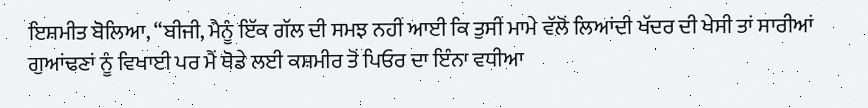ਇਸ਼ਮੀਤ ਬੋਲਿਆ, “ਬੀਜੀ, ਮੈਨੂੰ ਇੱਕ ਗੱਲ ਦੀ ਸਮਝ ਨਹੀਂ ਆਈ ਕਿ ਤੁਸੀਂ ਮਾਮੇ ਵੱਲੋਂ ਲਿਆਂਦੀ ਖੱਦਰ ਦੀ ਖੇਸੀ ਤਾਂ ਸਾਰੀਆਂ ਗੁਆਂਢਣਾਂ ਨੂੰ ਵਿਖਾਈ ਪਰ ਮੈਂ ਥੋਡੇ ਲਈ ਕਸ਼ਮੀਰ ਤੋਂ ਪਿਓਰ ਦਾ ਇੰਨਾ ਵਧੀਆ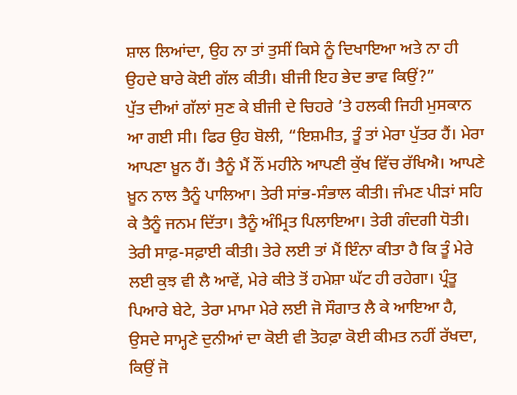ਸ਼ਾਲ ਲਿਆਂਦਾ, ਉਹ ਨਾ ਤਾਂ ਤੁਸੀਂ ਕਿਸੇ ਨੂੰ ਦਿਖਾਇਆ ਅਤੇ ਨਾ ਹੀ ਉਹਦੇ ਬਾਰੇ ਕੋਈ ਗੱਲ ਕੀਤੀ। ਬੀਜੀ ਇਹ ਭੇਦ ਭਾਵ ਕਿਉਂ?”
ਪੁੱਤ ਦੀਆਂ ਗੱਲਾਂ ਸੁਣ ਕੇ ਬੀਜੀ ਦੇ ਚਿਹਰੇ ’ਤੇ ਹਲਕੀ ਜਿਹੀ ਮੁਸਕਾਨ ਆ ਗਈ ਸੀ। ਫਿਰ ਉਹ ਬੋਲੀ, “ਇਸ਼ਮੀਤ, ਤੂੰ ਤਾਂ ਮੇਰਾ ਪੁੱਤਰ ਹੈਂ। ਮੇਰਾ ਆਪਣਾ ਖ਼ੂਨ ਹੈਂ। ਤੈਨੂੰ ਮੈਂ ਨੌਂ ਮਹੀਨੇ ਆਪਣੀ ਕੁੱਖ ਵਿੱਚ ਰੱਖਿਐ। ਆਪਣੇ ਖ਼ੂਨ ਨਾਲ ਤੈਨੂੰ ਪਾਲਿਆ। ਤੇਰੀ ਸਾਂਭ-ਸੰਭਾਲ ਕੀਤੀ। ਜੰਮਣ ਪੀੜਾਂ ਸਹਿ ਕੇ ਤੈਨੂੰ ਜਨਮ ਦਿੱਤਾ। ਤੈਨੂੰ ਅੰਮ੍ਰਿਤ ਪਿਲਾਇਆ। ਤੇਰੀ ਗੰਦਗੀ ਧੋਤੀ। ਤੇਰੀ ਸਾਫ਼-ਸਫ਼ਾਈ ਕੀਤੀ। ਤੇਰੇ ਲਈ ਤਾਂ ਮੈਂ ਇੰਨਾ ਕੀਤਾ ਹੈ ਕਿ ਤੂੰ ਮੇਰੇ ਲਈ ਕੁਝ ਵੀ ਲੈ ਆਵੇਂ, ਮੇਰੇ ਕੀਤੇ ਤੋਂ ਹਮੇਸ਼ਾ ਘੱਟ ਹੀ ਰਹੇਗਾ। ਪ੍ਰੰਤੂ ਪਿਆਰੇ ਬੇਟੇ, ਤੇਰਾ ਮਾਮਾ ਮੇਰੇ ਲਈ ਜੋ ਸੌਗਾਤ ਲੈ ਕੇ ਆਇਆ ਹੈ, ਉਸਦੇ ਸਾਮ੍ਹਣੇ ਦੁਨੀਆਂ ਦਾ ਕੋਈ ਵੀ ਤੋਹਫ਼ਾ ਕੋਈ ਕੀਮਤ ਨਹੀਂ ਰੱਖਦਾ, ਕਿਉਂ ਜੋ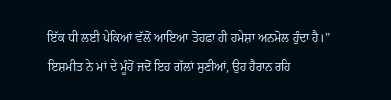ਇੱਕ ਧੀ ਲਈ ਪੇਕਿਆਂ ਵੱਲੋਂ ਆਇਆ ਤੋਹਫ਼ਾ ਹੀ ਹਮੇਸ਼ਾ ਅਨਮੋਲ ਹੁੰਦਾ ਹੈ।”
ਇਸ਼ਮੀਤ ਨੇ ਮਾਂ ਦੇ ਮੂੰਹੋਂ ਜਦੋਂ ਇਹ ਗੱਲਾਂ ਸੁਣੀਆਂ, ਉਹ ਹੈਰਾਨ ਰਹਿ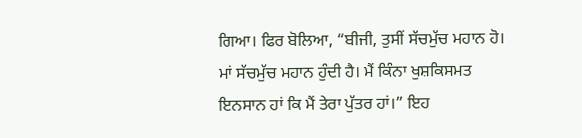ਗਿਆ। ਫਿਰ ਬੋਲਿਆ, “ਬੀਜੀ, ਤੁਸੀਂ ਸੱਚਮੁੱਚ ਮਹਾਨ ਹੋ। ਮਾਂ ਸੱਚਮੁੱਚ ਮਹਾਨ ਹੁੰਦੀ ਹੈ। ਮੈਂ ਕਿੰਨਾ ਖੁਸ਼ਕਿਸਮਤ ਇਨਸਾਨ ਹਾਂ ਕਿ ਮੈਂ ਤੇਰਾ ਪੁੱਤਰ ਹਾਂ।” ਇਹ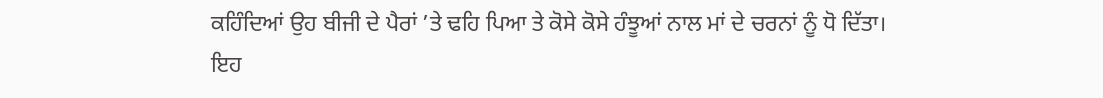ਕਹਿੰਦਿਆਂ ਉਹ ਬੀਜੀ ਦੇ ਪੈਰਾਂ ’ਤੇ ਢਹਿ ਪਿਆ ਤੇ ਕੋਸੇ ਕੋਸੇ ਹੰਝੂਆਂ ਨਾਲ ਮਾਂ ਦੇ ਚਰਨਾਂ ਨੂੰ ਧੋ ਦਿੱਤਾ।
ਇਹ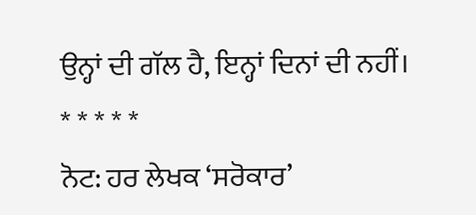ਉਨ੍ਹਾਂ ਦੀ ਗੱਲ ਹੈ, ਇਨ੍ਹਾਂ ਦਿਨਾਂ ਦੀ ਨਹੀਂ।
* * * * *
ਨੋਟ: ਹਰ ਲੇਖਕ ‘ਸਰੋਕਾਰ’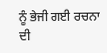ਨੂੰ ਭੇਜੀ ਗਈ ਰਚਨਾ ਦੀ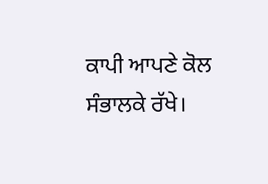ਕਾਪੀ ਆਪਣੇ ਕੋਲ ਸੰਭਾਲਕੇ ਰੱਖੇ।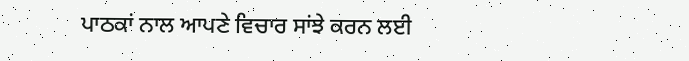ਪਾਠਕਾਂ ਨਾਲ ਆਪਣੇ ਵਿਚਾਰ ਸਾਂਝੇ ਕਰਨ ਲਈ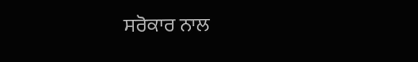ਸਰੋਕਾਰ ਨਾਲ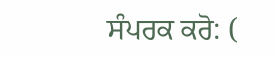ਸੰਪਰਕ ਕਰੋ: (